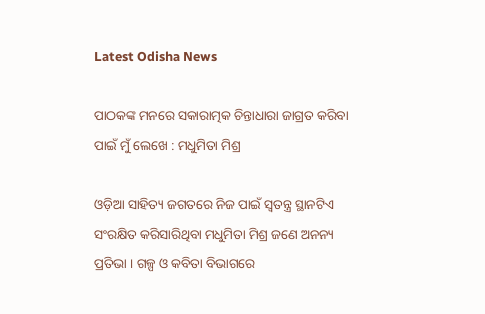Latest Odisha News

ପାଠକଙ୍କ ମନରେ ସକାରାତ୍ମକ ଚିନ୍ତାଧାରା ଜାଗ୍ରତ କରିବା ପାଇଁ ମୁଁ ଲେଖେ : ମଧୁମିତା ମିଶ୍ର

ଓଡ଼ିଆ ସାହିତ୍ୟ ଜଗତରେ ନିଜ ପାଇଁ ସ୍ୱତନ୍ତ୍ର ସ୍ଥାନଟିଏ ସଂରକ୍ଷିତ କରିସାରିଥିବା ମଧୁମିତା ମିଶ୍ର ଜଣେ ଅନନ୍ୟ ପ୍ରତିଭା । ଗଳ୍ପ ଓ କବିତା ବିଭାଗରେ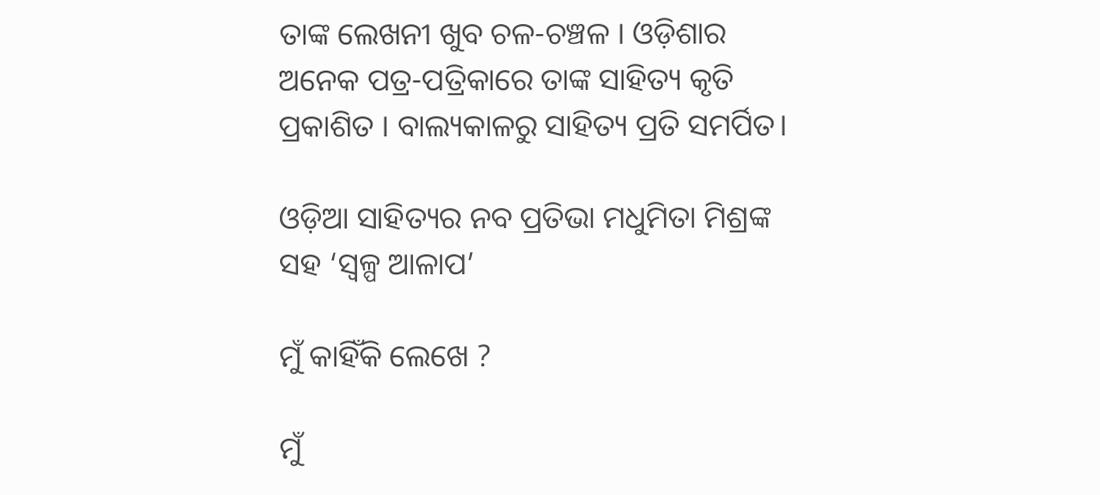ତାଙ୍କ ଲେଖନୀ ଖୁବ ଚଳ-ଚଞ୍ଚଳ । ଓଡ଼ିଶାର ଅନେକ ପତ୍ର-ପତ୍ରିକାରେ ତାଙ୍କ ସାହିତ୍ୟ କୃତି ପ୍ରକାଶିତ । ବାଲ୍ୟକାଳରୁ ସାହିତ୍ୟ ପ୍ରତି ସମର୍ପିତ।

ଓଡ଼ିଆ ସାହିତ୍ୟର ନବ ପ୍ରତିଭା ମଧୁମିତା ମିଶ୍ରଙ୍କ ସହ ‘ସ୍ଵଳ୍ପ ଆଳାପ’

ମୁଁ କାହିଁକି ଲେଖେ ?

ମୁଁ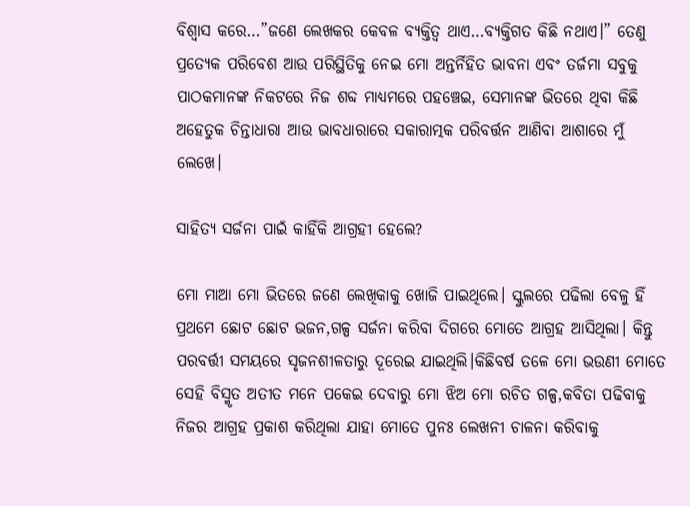ବିଶ୍ଵାସ କରେ…”ଜଣେ ଲେଖକର କେବଳ ବ୍ୟକ୍ତିତ୍ଵ ଥାଏ…ବ୍ୟକ୍ତିଗତ କିଛି ନଥାଏ।” ତେଣୁ ପ୍ରତ୍ୟେକ ପରିବେଶ ଆଉ ପରିସ୍ଥିତିକୁ ନେଇ ମୋ ଅନ୍ତର୍ନିହିତ ଭାବନା ଏବଂ ତର୍ଜମା ସବୁକୁ ପାଠକମାନଙ୍କ ନିକଟରେ ନିଜ ଶବ୍ଦ ମାଧ୍ୟମରେ ପହଞ୍ଚେଇ, ସେମାନଙ୍କ ଭିତରେ ଥିବା କିଛି ଅହେତୁକ ଚିନ୍ତାଧାରା ଆଉ ଭାବଧାରାରେ ସକାରାତ୍ମକ ପରିବର୍ତ୍ତନ ଆଣିବା ଆଶାରେ ମୁଁ ଲେଖେ।

ସାହିତ୍ୟ ସର୍ଜନା ପାଇଁ କାହିଁକି ଆଗ୍ରହୀ ହେଲେ?

ମୋ ମାଆ ମୋ ଭିତରେ ଜଣେ ଲେଖିକାକୁ ଖୋଜି ପାଇଥିଲେ। ସ୍କୁଲରେ ପଢିଲା ବେଳୁ ହିଁ ପ୍ରଥମେ ଛୋଟ ଛୋଟ ଭଜନ,ଗଳ୍ପ ସର୍ଜନା କରିବା ଦିଗରେ ମୋତେ ଆଗ୍ରହ ଆସିଥିଲା। କିନ୍ତୁ ପରବର୍ତ୍ତୀ ସମୟରେ ସୃଜନଶୀଳତାରୁ ଦୂରେଇ ଯାଇଥିଲି।କିଛିବର୍ଷ ତଳେ ମୋ ଭଉଣୀ ମୋତେ ସେହି ବିସ୍ମୃତ ଅତୀତ ମନେ ପକେଇ ଦେବାରୁ ମୋ ଝିଅ ମୋ ରଚିତ ଗଳ୍ପ,କବିତା ପଢିବାକୁ ନିଜର ଆଗ୍ରହ ପ୍ରକାଶ କରିଥିଲା ଯାହା ମୋତେ ପୁନଃ ଲେଖନୀ ଚାଳନା କରିବାକୁ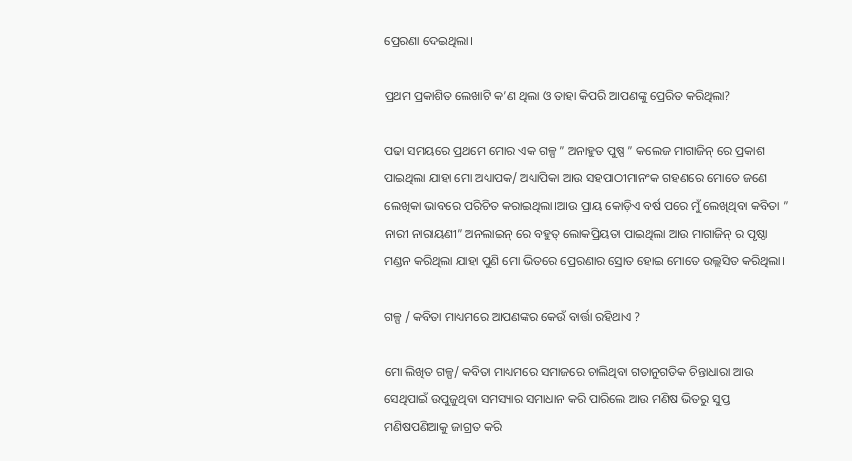ପ୍ରେରଣା ଦେଇଥିଲା।

ପ୍ରଥମ ପ୍ରକାଶିତ ଲେଖାଟି କ’ଣ ଥିଲା ଓ ତାହା କିପରି ଆପଣଙ୍କୁ ପ୍ରେରିତ କରିଥିଲା?

ପଢା ସମୟରେ ପ୍ରଥମେ ମୋର ଏକ ଗଳ୍ପ ” ଅନାହୁତ ପୁଷ୍ପ ” କଲେଜ ମାଗାଜିନ୍ ରେ ପ୍ରକାଶ ପାଇଥିଲା ଯାହା ମୋ ଅଧ୍ୟାପକ/ ଅଧ୍ୟାପିକା ଆଉ ସହପାଠୀମାନଂକ ଗହଣରେ ମୋତେ ଜଣେ ଲେଖିକା ଭାବରେ ପରିଚିତ କରାଇଥିଲା।ଆଉ ପ୍ରାୟ କୋଡ଼ିଏ ବର୍ଷ ପରେ ମୁଁ ଲେଖିଥିବା କବିତା ” ନାରୀ ନାରାୟଣୀ” ଅନଲାଇନ୍ ରେ ବହୁତ୍ ଲୋକପ୍ରିୟତା ପାଇଥିଲା ଆଉ ମାଗାଜିନ୍ ର ପୃଷ୍ଠା ମଣ୍ଡନ କରିଥିଲା ଯାହା ପୁଣି ମୋ ଭିତରେ ପ୍ରେରଣାର ସ୍ରୋତ ହୋଇ ମୋତେ ଉଲ୍ଲସିତ କରିଥିଲା।

ଗଳ୍ପ / କବିତା ମାଧ୍ୟମରେ ଆପଣଙ୍କର କେଉଁ ବାର୍ତ୍ତା ରହିଥାଏ ?

ମୋ ଲିଖିତ ଗଳ୍ପ/ କବିତା ମାଧ୍ୟମରେ ସମାଜରେ ଚାଲିଥିବା ଗତାନୁଗତିକ ଚିନ୍ତାଧାରା ଆଉ ସେଥିପାଇଁ ଉପୁଜୁଥିବା ସମସ୍ୟାର ସମାଧାନ କରି ପାରିଲେ ଆଉ ମଣିଷ ଭିତରୁ ସୁପ୍ତ ମଣିଷପଣିଆକୁ ଜାଗ୍ରତ କରି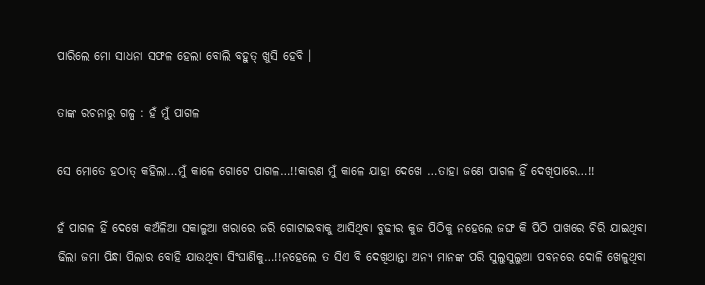ପାରିଲେ ମୋ ସାଧନା ସଫଳ ହେଲା ବୋଲି ବହୁତ୍ ଖୁସି ହେବି ।

ତାଙ୍କ ରଚନାରୁ ଗଳ୍ପ : ହଁ ମୁଁ ପାଗଳ

ସେ ମୋତେ ହଠାତ୍ କହିଲା…ମୁଁ କାଳେ ଗୋଟେ ପାଗଳ…!!କାରଣ ମୁଁ କାଳେ ଯାହା ଦେଖେ …ତାହା ଜଣେ ପାଗଳ ହିଁ ଦେଖିପାରେ…!!

ହଁ ପାଗଳ ହିଁ ଦେଖେ କଅଁଳିଆ ସକାଳୁଆ ଖରାରେ ଜରି ଗୋଟାଇବାକୁ ଆସିଥିବା ବୁଢୀର କୁଜ ପିଠିକୁ ନହେଲେ ଜଙ୍ଘ କି ପିଠି ପାଖରେ ଚିରି ଯାଇଥିବା ଢିଲା ଜମା ପିନ୍ଧା ପିଲାର ବୋହି ଯାଉଥିବା ସିଂଘାଣିକୁ…!!ନହେଲେ ତ ସିଏ ବି ଦେଖିଥାନ୍ତା ଅନ୍ୟ ମାନଙ୍କ ପରି ସୁଲୁସୁଲୁଆ ପବନରେ ଦୋଳି ଖେଳୁଥିବା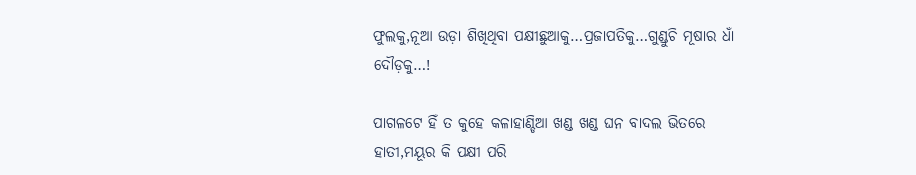ଫୁଲକୁ,ନୂଆ ଉଡ଼ା ଶିଖିଥିବା ପକ୍ଷୀଛୁଆକୁ…ପ୍ରଜାପତିକୁ…ଗୁଣ୍ଡୁଚି ମୂଷାର ଧାଁ ଦୌଡ଼କୁ…!

ପାଗଳଟେ ହିଁ ତ କୁହେ କଳାହାଣ୍ଡିଆ ଖଣ୍ଡ ଖଣ୍ଡ ଘନ ବାଦଲ ଭିତରେ ହାତୀ,ମୟୂର କି ପକ୍ଷୀ ପରି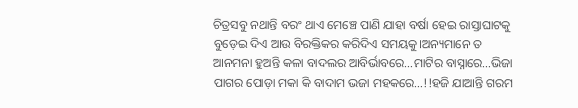ଚିତ୍ରସବୁ ନଥାନ୍ତି ବରଂ ଥାଏ ମେଞ୍ଚେ ପାଣି ଯାହା ବର୍ଷା ହେଇ ରାସ୍ତାଘାଟକୁ ବୁଡ଼େଇ ଦିଏ ଆଉ ବିରକ୍ତିକର କରିଦିଏ ସମୟକୁ।ଅନ୍ୟମାନେ ତ ଆନମନା ହୁଅନ୍ତି କଳା ବାଦଲର ଆବିର୍ଭାବରେ…ମାଟିର ବାସ୍ନାରେ…ଭିଜା ପାଗର ପୋଡ଼ା ମକା କି ବାଦାମ ଭଜା ମହକରେ…!!ହଜି ଯାଆନ୍ତି ଗରମ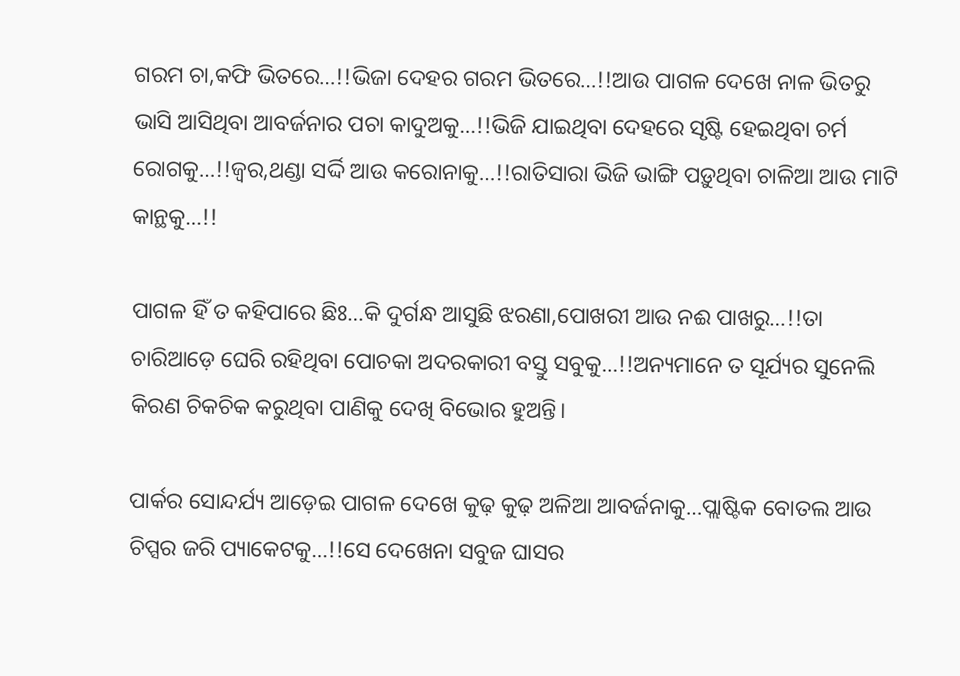ଗରମ ଚା,କଫି ଭିତରେ…!!ଭିଜା ଦେହର ଗରମ ଭିତରେ…!!ଆଉ ପାଗଳ ଦେଖେ ନାଳ ଭିତରୁ ଭାସି ଆସିଥିବା ଆବର୍ଜନାର ପଚା କାଦୁଅକୁ…!!ଭିଜି ଯାଇଥିବା ଦେହରେ ସୃଷ୍ଟି ହେଇଥିବା ଚର୍ମ ରୋଗକୁ…!!ଜ୍ଵର,ଥଣ୍ଡା ସର୍ଦ୍ଦି ଆଉ କରୋନାକୁ…!!ରାତିସାରା ଭିଜି ଭାଙ୍ଗି ପଡ଼ୁଥିବା ଚାଳିଆ ଆଉ ମାଟି କାନ୍ଥକୁ…!!

ପାଗଳ ହିଁ ତ କହିପାରେ ଛିଃ…କି ଦୁର୍ଗନ୍ଧ ଆସୁଛି ଝରଣା,ପୋଖରୀ ଆଉ ନଈ ପାଖରୁ…!!ତା ଚାରିଆଡ଼େ ଘେରି ରହିଥିବା ପୋଚକା ଅଦରକାରୀ ବସ୍ତୁ ସବୁକୁ…!!ଅନ୍ୟମାନେ ତ ସୂର୍ଯ୍ୟର ସୁନେଲି କିରଣ ଚିକଚିକ କରୁଥିବା ପାଣିକୁ ଦେଖି ବିଭୋର ହୁଅନ୍ତି।

ପାର୍କର ସୋନ୍ଦର୍ଯ୍ୟ ଆଡ଼େଇ ପାଗଳ ଦେଖେ କୁଢ଼ କୁଢ଼ ଅଳିଆ ଆବର୍ଜନାକୁ…ପ୍ଲାଷ୍ଟିକ ବୋତଲ ଆଉ ଚିପ୍ସର ଜରି ପ୍ୟାକେଟକୁ…!!ସେ ଦେଖେନା ସବୁଜ ଘାସର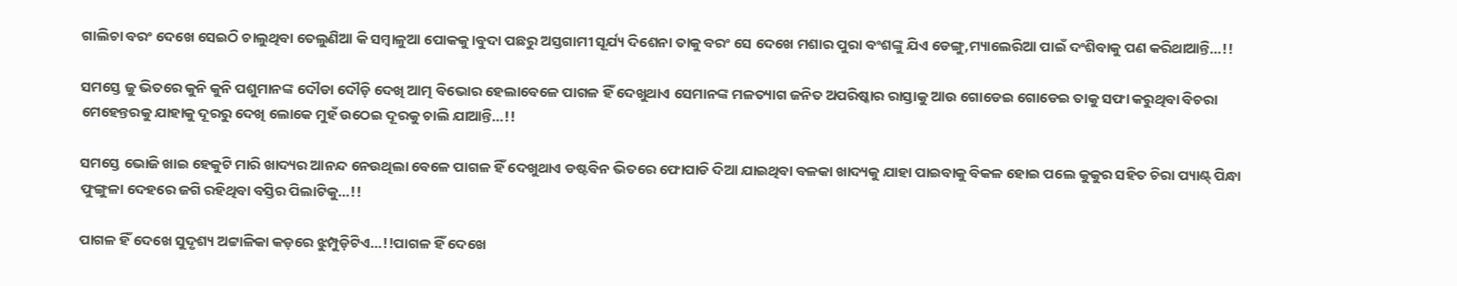ଗାଲିଚା ବରଂ ଦେଖେ ସେଇଠି ଚାଲୁଥିବା ତେଲୁଣିଆ କି ସମ୍ବାଳୁଆ ପୋକକୁ।ବୁଦା ପଛରୁ ଅସ୍ତଗାମୀ ସୂର୍ଯ୍ୟ ଦିଶେନା ତାକୁ ବରଂ ସେ ଦେଖେ ମଶାର ପୁରା ବଂଶଙ୍କୁ ଯିଏ ଡେଙ୍ଗୁ,ମ୍ୟାଲେରିଆ ପାଇଁ ଦଂଶିବାକୁ ପଣ କରିଥାଆନ୍ତି…!!

ସମସ୍ତେ ଜୁ ଭିତରେ କୁନି କୁନି ପଶୁମାନଙ୍କ ଦୌଡା ଦୌଡ଼ି ଦେଖି ଆତ୍ମ ବିଭୋର ହେଲାବେଳେ ପାଗଳ ହିଁ ଦେଖୁଥାଏ ସେମାନଙ୍କ ମଳତ୍ୟାଗ ଜନିତ ଅପରିଷ୍କାର ରାସ୍ତାକୁ ଆଉ ଗୋଡେଇ ଗୋଡେଇ ତାକୁ ସଫା କରୁଥିବା ବିଚରା ମେହେନ୍ତରକୁ ଯାହାକୁ ଦୂରରୁ ଦେଖି ଲୋକେ ମୁହଁ ଉଠେଇ ଦୂରକୁ ଚାଲି ଯାଆନ୍ତି…!!

ସମସ୍ତେ ଭୋଜି ଖାଇ ହେକୁଟି ମାରି ଖାଦ୍ୟର ଆନନ୍ଦ ନେଉଥିଲା ବେଳେ ପାଗଳ ହିଁ ଦେଖୁଥାଏ ଡଷ୍ଟବିନ ଭିତରେ ଫୋପାଡି ଦିଆ ଯାଇଥିବା ବଳକା ଖାଦ୍ୟକୁ ଯାହା ପାଇବାକୁ ବିକଳ ହୋଇ ପଲେ କୁକୁର ସହିତ ଚିରା ପ୍ୟାଣ୍ଟ୍ ପିନ୍ଧା ଫୁଙ୍ଗୁଳା ଦେହରେ ଜଗି ରହିଥିବା ବସ୍ତିର ପିଲାଟିକୁ…!!

ପାଗଳ ହିଁ ଦେଖେ ସୁଦୃଶ୍ୟ ଅଟ୍ଟାଳିକା କଡ଼ରେ ଝୁମ୍ପୁଡ଼ିଟିଏ…!!ପାଗଳ ହିଁ ଦେଖେ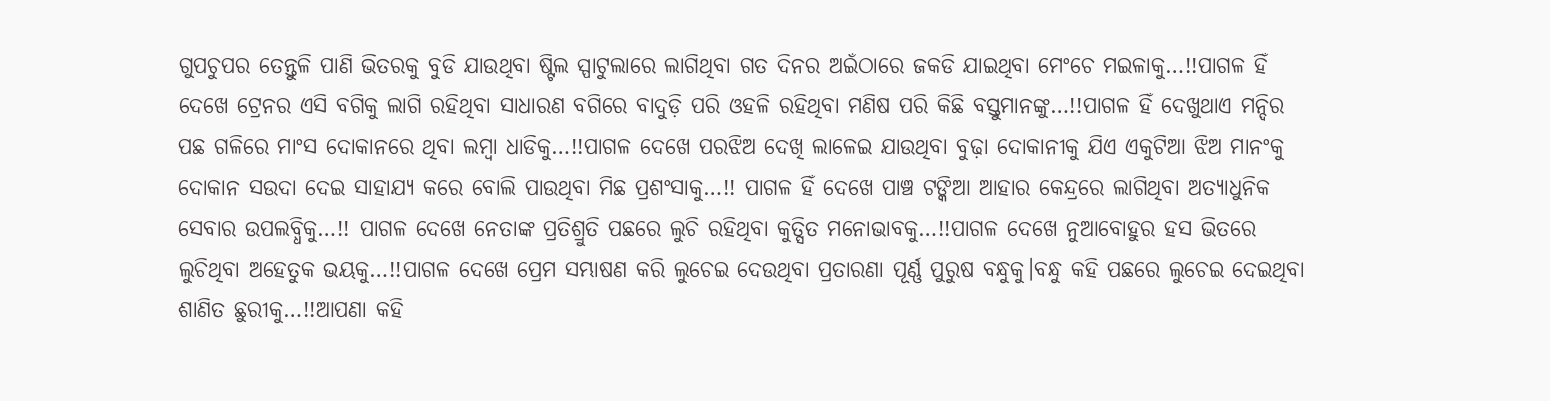ଗୁପଚୁପର ତେନ୍ତୁଳି ପାଣି ଭିତରକୁ ବୁଡି ଯାଉଥିବା ଷ୍ଟିଲ ସ୍ପାଟୁଲାରେ ଲାଗିଥିବା ଗତ ଦିନର ଅଇଁଠାରେ ଜକଡି ଯାଇଥିବା ମେଂଚେ ମଇଳାକୁ…!!ପାଗଳ ହିଁ ଦେଖେ ଟ୍ରେନର ଏସି ବଗିକୁ ଲାଗି ରହିଥିବା ସାଧାରଣ ବଗିରେ ବାଦୁଡ଼ି ପରି ଓହଳି ରହିଥିବା ମଣିଷ ପରି କିଛି ବସ୍ତୁମାନଙ୍କୁ…!!ପାଗଳ ହିଁ ଦେଖୁଥାଏ ମନ୍ଦିର ପଛ ଗଳିରେ ମାଂସ ଦୋକାନରେ ଥିବା ଲମ୍ବା ଧାଡିକୁ…!!ପାଗଳ ଦେଖେ ପରଝିଅ ଦେଖି ଲାଳେଇ ଯାଉଥିବା ବୁଢ଼ା ଦୋକାନୀକୁ ଯିଏ ଏକୁଟିଆ ଝିଅ ମାନଂକୁ ଦୋକାନ ସଉଦା ଦେଇ ସାହାଯ୍ୟ କରେ ବୋଲି ପାଉଥିବା ମିଛ ପ୍ରଶଂସାକୁ…!! ପାଗଳ ହିଁ ଦେଖେ ପାଞ୍ଚ ଟଙ୍କିଆ ଆହାର କେନ୍ଦ୍ରରେ ଲାଗିଥିବା ଅତ୍ୟାଧୁନିକ ସେବାର ଉପଲବ୍ଧିକୁ…!! ପାଗଳ ଦେଖେ ନେତାଙ୍କ ପ୍ରତିଶ୍ରୁତି ପଛରେ ଲୁଚି ରହିଥିବା କୁତ୍ସିତ ମନୋଭାବକୁ…!!ପାଗଳ ଦେଖେ ନୁଆବୋହୁର ହସ ଭିତରେ ଲୁଚିଥିବା ଅହେତୁକ ଭୟକୁ…!!ପାଗଳ ଦେଖେ ପ୍ରେମ ସମ୍ଭାଷଣ କରି ଲୁଚେଇ ଦେଉଥିବା ପ୍ରତାରଣା ପୂର୍ଣ୍ଣ ପୁରୁଷ ବନ୍ଧୁକୁ।ବନ୍ଧୁ କହି ପଛରେ ଲୁଚେଇ ଦେଇଥିବା ଶାଣିତ ଛୁରୀକୁ…!!ଆପଣା କହି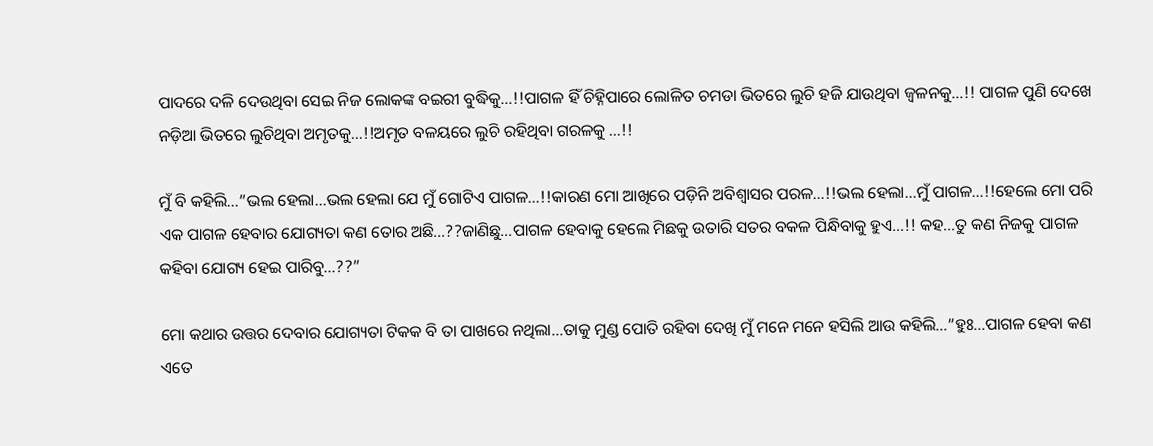ପାଦରେ ଦଳି ଦେଉଥିବା ସେଇ ନିଜ ଲୋକଙ୍କ ବଇରୀ ବୁଦ୍ଧିକୁ…!!ପାଗଳ ହିଁ ଚିହ୍ନିପାରେ ଲୋଳିତ ଚମଡା ଭିତରେ ଲୁଚି ହଜି ଯାଉଥିବା ଜ୍ଵଳନକୁ…!! ପାଗଳ ପୁଣି ଦେଖେ ନଡ଼ିଆ ଭିତରେ ଲୁଚିଥିବା ଅମୃତକୁ…!!ଅମୃତ ବଳୟରେ ଲୁଚି ରହିଥିବା ଗରଳକୁ …!!

ମୁଁ ବି କହିଲି…”ଭଲ ହେଲା…ଭଲ ହେଲା ଯେ ମୁଁ ଗୋଟିଏ ପାଗଳ…!!କାରଣ ମୋ ଆଖିରେ ପଡ଼ିନି ଅବିଶ୍ବାସର ପରଳ…!!ଭଲ ହେଲା…ମୁଁ ପାଗଳ…!!ହେଲେ ମୋ ପରି ଏକ ପାଗଳ ହେବାର ଯୋଗ୍ୟତା କଣ ତୋର ଅଛି…??ଜାଣିଛୁ…ପାଗଳ ହେବାକୁ ହେଲେ ମିଛକୁ ଉତାରି ସତର ବକଳ ପିନ୍ଧିବାକୁ ହୁଏ…!! କହ…ତୁ କଣ ନିଜକୁ ପାଗଳ କହିବା ଯୋଗ୍ୟ ହେଇ ପାରିବୁ…??”

ମୋ କଥାର ଉତ୍ତର ଦେବାର ଯୋଗ୍ୟତା ଟିକକ ବି ତା ପାଖରେ ନଥିଲା…ତାକୁ ମୁଣ୍ଡ ପୋତି ରହିବା ଦେଖି ମୁଁ ମନେ ମନେ ହସିଲି ଆଉ କହିଲି…”ହୁଃ…ପାଗଳ ହେବା କଣ ଏତେ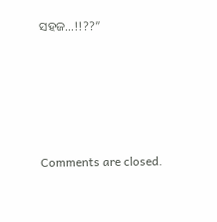ସହଜ…!!??”





Comments are closed.